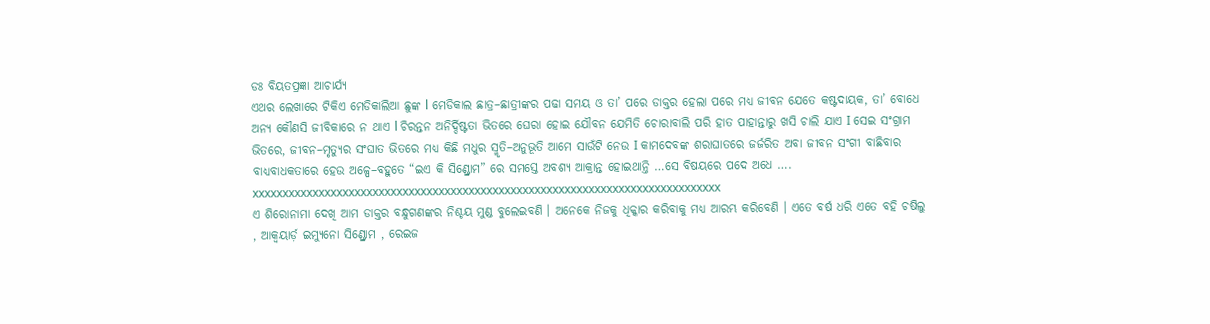ଡଃ ବିୟତପ୍ରଜ୍ଞା ଆଚାର୍ଯ୍ୟ
ଏଥର ଲେଖାରେ ଟିକିଏ ମେଡିକାଲିଆ ଛୁଙ୍କ l ମେଡିକାଲ ଛାତ୍ର–ଛାତ୍ରୀଙ୍କର ପଢା ସମୟ ଓ ତା’ ପରେ ଡାକ୍ତର ହେଲା ପରେ ମଧ୍ୟ ଜୀବନ ଯେତେ କଷ୍ଟଦାୟକ, ତା’ ବୋଧେ ଅନ୍ୟ କୌଣସି ଜୀବିକାରେ ନ ଥାଏ l ଚିରନ୍ତନ ଅନିର୍ଦ୍ଦିଷ୍ଟତା ଭିତରେ ଘେରା ହୋଇ ଯୌବନ ଯେମିତି ଚୋରାବାଲି ପରି ହାତ ପାହାନ୍ତାରୁ ଖସି ଚାଲି ଯାଏ I ସେଇ ସଂଗ୍ରାମ ଭିତରେ, ଜୀବନ–ମୃତ୍ୟୁର ସଂଘାତ ଭିତରେ ମଧ୍ୟ କିଛି ମଧୁର ସ୍ମୃତି–ଅନୁଭୂତି ଆମେ ସାଉଁଟି ନେଉ I କାମଦେବଙ୍କ ଶରାଘାତରେ ଜର୍ଜରିତ ଅବା ଜୀବନ ସଂଗୀ ବାଛିବାର ବାଧ୍ୟବାଧକତାରେ ହେଉ ଅଳ୍ପେ–ବହୁତେ “ଇଏ କି ସିଣ୍ଡ୍ରୋମ” ରେ ସମସ୍ତେ ଅବଶ୍ୟ ଆକ୍ରାନ୍ତ ହୋଇଥାନ୍ତି …ସେ ବିଷୟରେ ପଦେ ଅଧେ ….
xxxxxxxxxxxxxxxxxxxxxxxxxxxxxxxxxxxxxxxxxxxxxxxxxxxxxxxxxxxxxxxxxxxxxxxxxxxxxx
ଏ ଶିରୋନାମା ଦେଖି ଆମ ଡାକ୍ତର ବନ୍ଧୁଗଣଙ୍କର ନିଶ୍ଚୟ ମୁଣ୍ଡ ବୁଲେଇବଣି । ଅନେକେ ନିଜକୁ ଧିକ୍କାର କରିବାକୁ ମଧ୍ୟ ଆରମ୍ଭ କରିବେଣି । ଏତେ ବର୍ଷ ଧରି ଏତେ ବହି ଚଷିଲୁ , ଆକ୍ବୟାର୍ଡ଼ ଇମ୍ୟୁନୋ ସିଣ୍ଡ୍ରୋମ , ରେଇଜ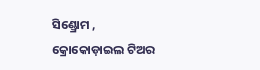ସିଣ୍ଡ୍ରୋମ , କ୍ରୋକୋଡ଼ାଇଲ ଟିଅର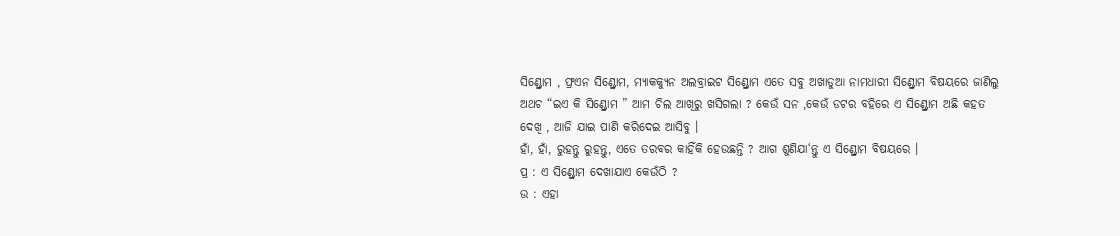ସିଣ୍ଡ୍ରୋମ , ଫ୍ରଏନ ସିଣ୍ଡ୍ରୋମ, ମ୍ୟାକକ୍ୟୁନ ଅଲବ୍ରାଇଟ ସିଣ୍ଡ୍ରୋମ ଏତେ ସବୁ ଅଖାଡୁଆ ନାମଧାରୀ ସିଣ୍ଡ୍ରୋମ ବିଷୟରେ ଜାଣିଲୁ ଅଥଚ “ଇଏ କି ସିଣ୍ଡ୍ରୋମ ” ଆମ ଚିଲ ଆଖିରୁ ଖସିଗଲା ? କେଉଁ ସନ ,କେଉଁ ଡଟର ବହିରେ ଏ ସିଣ୍ଡ୍ରୋମ ଅଛି କହତ ଦେଖି , ଆଜି ଯାଇ ପାଣି କରିଦେଇ ଆସିବୁ ।
ହାଁ, ହାଁ, ରୁହନ୍ତୁ ରୁହନ୍ତୁ, ଏତେ ତରବର କାହିଁକି ହେଉଛନ୍ତି ? ଆଗ ଶୁଣିଯା‘ନ୍ତୁ ଏ ସିଣ୍ଡ୍ରୋମ ବିଷୟରେ ।
ପ୍ର : ଏ ସିଣ୍ଡ୍ରୋମ ଦେଖାଯାଏ କେଉଁଠି ?
ଉ : ଏହା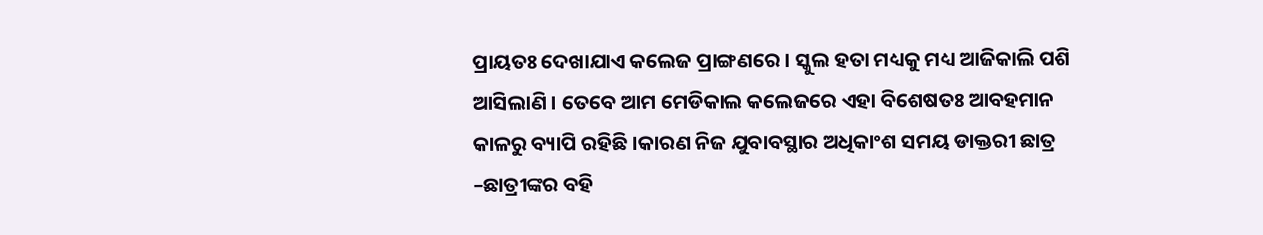ପ୍ରାୟତଃ ଦେଖାଯାଏ କଲେଜ ପ୍ରାଙ୍ଗଣରେ । ସ୍କୁଲ ହତା ମଧ୍ୟକୁ ମଧ୍ୟ ଆଜିକାଲି ପଶି ଆସିଲାଣି । ତେବେ ଆମ ମେଡିକାଲ କଲେଜରେ ଏହା ବିଶେଷତଃ ଆବହମାନ କାଳରୁ ବ୍ୟାପି ରହିଛି ।କାରଣ ନିଜ ଯୁବାବସ୍ଥାର ଅଧିକାଂଶ ସମୟ ଡାକ୍ତରୀ ଛାତ୍ର –ଛାତ୍ରୀଙ୍କର ବହି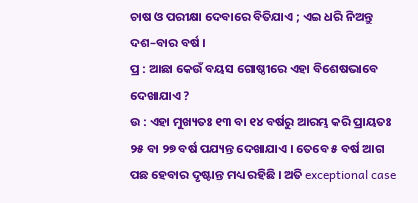ଚାଷ ଓ ପରୀକ୍ଷା ଦେବାରେ ବିତିଯାଏ ; ଏଇ ଧରି ନିଅନ୍ତୁ ଦଶ–ବାର ବର୍ଷ ।
ପ୍ର : ଆଛା କେଉଁ ବୟସ ଗୋଷ୍ଠୀରେ ଏହା ବିଶେଷଭାବେ ଦେଖାଯାଏ ?
ଉ : ଏହା ମୁଖ୍ୟତଃ ୧୩ ବା ୧୪ ବର୍ଷରୁ ଆରମ୍ଭ କରି ପ୍ରାୟତଃ ୨୫ ବା ୨୭ ବର୍ଷ ପଯ୍ୟନ୍ତ ଦେଖାଯାଏ । ତେବେ ୫ ବର୍ଷ ଆଗ ପଛ ହେବାର ଦୃଷ୍ଟାନ୍ତ ମଧ୍ୟ ରହିଛି । ଅତି exceptional case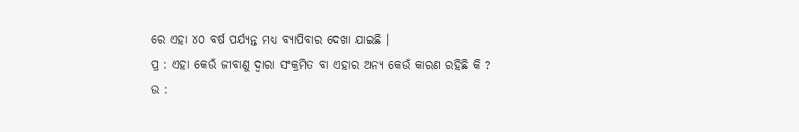ରେ ଏହା ୪୦ ବର୍ଷ ପର୍ଯ୍ୟନ୍ତ ମଧ୍ୟ ବ୍ୟାପିବାର ଦେଖା ଯାଇଛି ।
ପ୍ର : ଏହା କେଉଁ ଜୀବାଣୁ ଦ୍ୱାରା ସଂକ୍ରମିତ ବା ଏହାର ଅନ୍ୟ କେଉଁ କାରଣ ରହିଛି କି ?
ଉ :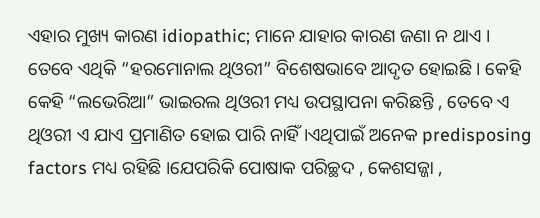ଏହାର ମୁଖ୍ୟ କାରଣ idiopathic; ମାନେ ଯାହାର କାରଣ ଜଣା ନ ଥାଏ । ତେବେ ଏଥିକି “ହରମୋନାଲ ଥିଓରୀ” ବିଶେଷଭାବେ ଆଦୃତ ହୋଇଛି । କେହି କେହି “ଲଭେରିଆ” ଭାଇରଲ ଥିଓରୀ ମଧ୍ୟ ଉପସ୍ଥାପନା କରିଛନ୍ତି , ତେବେ ଏ ଥିଓରୀ ଏ ଯାଏ ପ୍ରମାଣିତ ହୋଇ ପାରି ନାହିଁ ।ଏଥିପାଇଁ ଅନେକ predisposing factors ମଧ୍ୟ ରହିଛି ।ଯେପରିକି ପୋଷାକ ପରିଚ୍ଛଦ , କେଶସଜ୍ଜା ,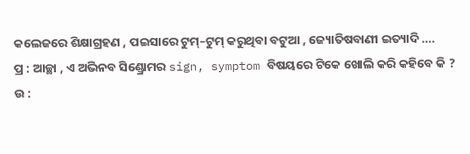କଲେଜରେ ଶିକ୍ଷାଗ୍ରହଣ , ପଇସାରେ ଟୁମ୍–ଟୁମ୍ କରୁଥିବା ବଟୁଆ , ଜ୍ୟୋତିଷବାଣୀ ଇତ୍ୟାଦି ….
ପ୍ର : ଆଚ୍ଛା , ଏ ଅଭିନବ ସିଣ୍ଡ୍ରୋମର sign, symptom ବିଷୟରେ ଟିକେ ଖୋଲି କରି କହିବେ କି ?
ଉ :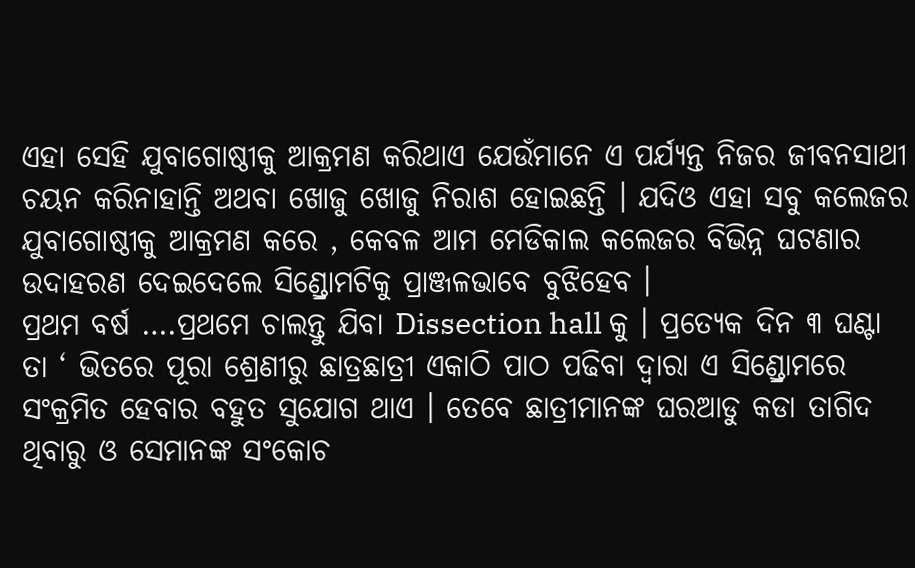ଏହା ସେହି ଯୁବାଗୋଷ୍ଠୀକୁ ଆକ୍ରମଣ କରିଥାଏ ଯେଉଁମାନେ ଏ ପର୍ଯ୍ୟନ୍ତ ନିଜର ଜୀବନସାଥୀ ଚୟନ କରିନାହାନ୍ତି ଅଥବା ଖୋଜୁ ଖୋଜୁ ନିରାଶ ହୋଇଛନ୍ତି । ଯଦିଓ ଏହା ସବୁ କଲେଜର ଯୁବାଗୋଷ୍ଠୀକୁ ଆକ୍ରମଣ କରେ , କେବଳ ଆମ ମେଡିକାଲ କଲେଜର ବିଭିନ୍ନ ଘଟଣାର ଉଦାହରଣ ଦେଇଦେଲେ ସିଣ୍ଡ୍ରୋମଟିକୁ ପ୍ରାଞ୍ଜଳଭାବେ ବୁଝିହେବ ।
ପ୍ରଥମ ବର୍ଷ ….ପ୍ରଥମେ ଚାଲନ୍ତୁ ଯିବା Dissection hall କୁ । ପ୍ରତ୍ୟେକ ଦିନ ୩ ଘଣ୍ଟା ତା ‘ ଭିତରେ ପୂରା ଶ୍ରେଣୀରୁ ଛାତ୍ରଛାତ୍ରୀ ଏକାଠି ପାଠ ପଢିବା ଦ୍ୱାରା ଏ ସିଣ୍ଡ୍ରୋମରେ ସଂକ୍ରମିତ ହେବାର ବହୁତ ସୁଯୋଗ ଥାଏ । ତେବେ ଛାତ୍ରୀମାନଙ୍କ ଘରଆଡୁ କଡା ତାଗିଦ ଥିବାରୁ ଓ ସେମାନଙ୍କ ସଂକୋଚ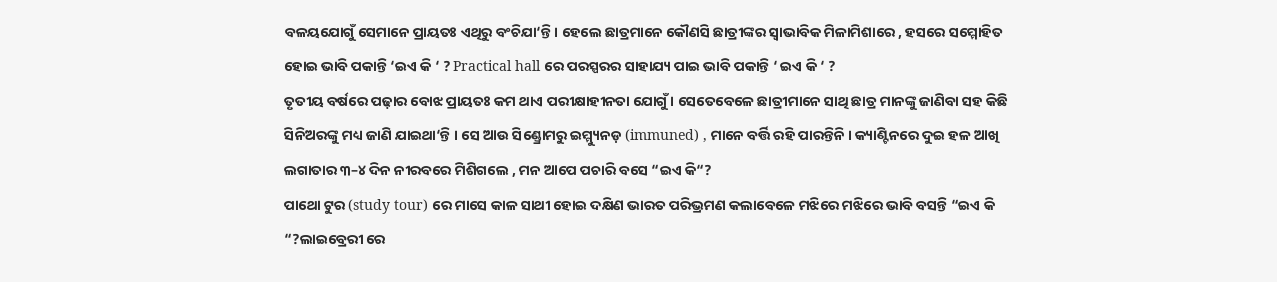ବଳୟଯୋଗୁଁ ସେମାନେ ପ୍ରାୟତଃ ଏଥିରୁ ବଂଚିଯା‘ନ୍ତି । ହେଲେ ଛାତ୍ରମାନେ କୌଣସି ଛାତ୍ରୀଙ୍କର ସ୍ୱାଭାବିକ ମିଳାମିଶାରେ , ହସରେ ସମ୍ମୋହିତ ହୋଇ ଭାବି ପକାନ୍ତି ‘ଇଏ କି ‘ ? Practical hall ରେ ପରସ୍ପରର ସାହାଯ୍ୟ ପାଇ ଭାବି ପକାନ୍ତି ‘ ଇଏ କି ‘ ?
ତୃତୀୟ ବର୍ଷରେ ପଢ଼ାର ବୋଝ ପ୍ରାୟତଃ କମ ଥାଏ ପରୀକ୍ଷାହୀନତା ଯୋଗୁଁ । ସେତେବେଳେ ଛାତ୍ରୀମାନେ ସାଥି ଛାତ୍ର ମାନଙ୍କୁ ଜାଣିବା ସହ କିଛି ସିନିଅରଙ୍କୁ ମଧ୍ୟ ଜାଣି ଯାଇଥା‘ନ୍ତି । ସେ ଆଉ ସିଣ୍ଡ୍ରୋମରୁ ଇମ୍ମ୍ୟୁନଡ଼ (immuned) , ମାନେ ବର୍ତ୍ତି ରହି ପାରନ୍ତିନି । କ୍ୟାଣ୍ଟିନରେ ଦୁଇ ହଳ ଆଖି ଲଗାତାର ୩–୪ ଦିନ ନୀରବରେ ମିଶିଗଲେ , ମନ ଆପେ ପଚାରି ବସେ “ଇଏ କି“?
ପାଥୋ ଟୁର (study tour) ରେ ମାସେ କାଳ ସାଥୀ ହୋଇ ଦକ୍ଷିଣ ଭାରତ ପରିଭ୍ରମଣ କଲାବେଳେ ମଝିରେ ମଝିରେ ଭାବି ବସନ୍ତି “ଇଏ କି “?ଲାଇବ୍ରେରୀ ରେ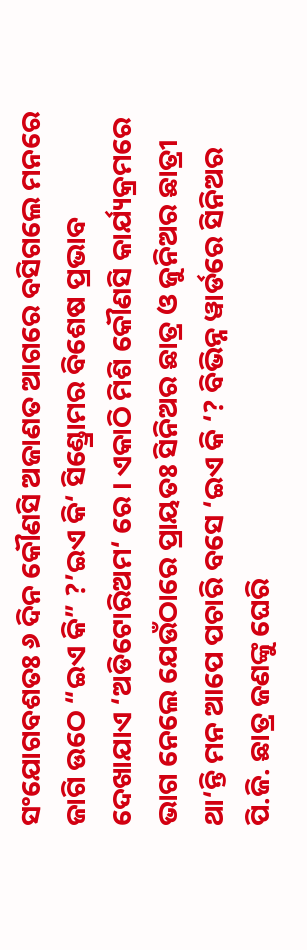ସଂଯୋଗବଶତଃ ୬ ଦିନ କୌଣସି ଅଜାଣତ ଆଗରେ ବସିଗଲେ ମନରେ ଜାଗି ଉଠେ “ଇଏ କି” ?’ଇଏ କି‘ ସିଣ୍ଡ୍ରୋମର ବିଶେଷ ପ୍ରଭାବ ଦେଖାଯାଏ ‘ଅଡିଟୋରିଅମ‘ ରେ । ଏକାଠି ମିଶି କୌଣସି କାର୍ଯ୍ୟକ୍ରମରେ ଭାଗ ନେଲେ ଯେଉଁଠାରେ ପ୍ରାୟତଃ ସିନିଅର ଛାତ୍ର ଓ ଜୁନିଅର ଛାତ୍ରୀ ଥା‘ନ୍ତି ମନ ଆପେ ପଚାରି ବସେ ‘ଇଏ କି ‘? ବିଭିନ୍ନ ୱାର୍ଡରେ ସିନିଅର ପି.ଜି. ଛାତ୍ର ଜଣଙ୍କୁ ଘେରି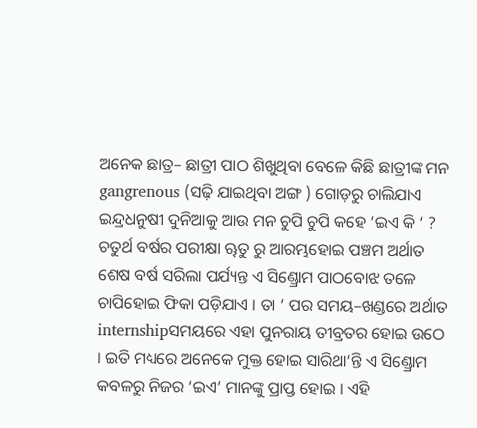ଅନେକ ଛାତ୍ର– ଛାତ୍ରୀ ପାଠ ଶିଖୁଥିବା ବେଳେ କିଛି ଛାତ୍ରୀଙ୍କ ମନ gangrenous (ସଢ଼ି ଯାଇଥିବା ଅଙ୍ଗ ) ଗୋଡ଼ରୁ ଚାଲିଯାଏ ଇନ୍ଦ୍ରଧନୁଷୀ ଦୁନିଆକୁ ଆଉ ମନ ଚୁପି ଚୁପି କହେ ‘ଇଏ କି ‘ ?
ଚତୁର୍ଥ ବର୍ଷର ପରୀକ୍ଷା ୠତୁ ରୁ ଆରମ୍ଭହୋଇ ପଞ୍ଚମ ଅର୍ଥାତ ଶେଷ ବର୍ଷ ସରିଲା ପର୍ଯ୍ୟନ୍ତ ଏ ସିଣ୍ଡ୍ରୋମ ପାଠବୋଝ ତଳେ ଚାପିହୋଇ ଫିକା ପଡ଼ିଯାଏ । ତା ‘ ପର ସମୟ–ଖଣ୍ଡରେ ଅର୍ଥାତ internshipସମୟରେ ଏହା ପୁନରାୟ ତୀବ୍ରତର ହୋଇ ଉଠେ । ଇତି ମଧ୍ୟରେ ଅନେକେ ମୁକ୍ତ ହୋଇ ସାରିଥା‘ନ୍ତି ଏ ସିଣ୍ଡ୍ରୋମ କବଳରୁ ନିଜର ‘ଇଏ‘ ମାନଙ୍କୁ ପ୍ରାପ୍ତ ହୋଇ । ଏହି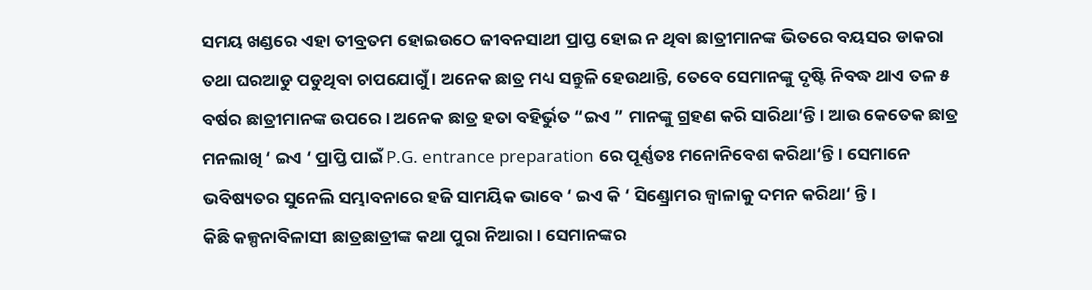ସମୟ ଖଣ୍ଡରେ ଏହା ତୀବ୍ରତମ ହୋଇଉଠେ ଜୀବନସାଥୀ ପ୍ରାପ୍ତ ହୋଇ ନ ଥିବା ଛାତ୍ରୀମାନଙ୍କ ଭିତରେ ବୟସର ଡାକରା ତଥା ଘରଆଡୁ ପଡୁଥିବା ଚାପଯୋଗୁଁ । ଅନେକ ଛାତ୍ର ମଧ୍ୟ ସନ୍ତୁଳି ହେଉଥାନ୍ତି, ତେବେ ସେମାନଙ୍କୁ ଦୃଷ୍ଟି ନିବଦ୍ଧ ଥାଏ ତଳ ୫ ବର୍ଷର ଛାତ୍ରୀମାନଙ୍କ ଉପରେ । ଅନେକ ଛାତ୍ର ହତା ବହିର୍ଭୁତ “ଇଏ ” ମାନଙ୍କୁ ଗ୍ରହଣ କରି ସାରିଥା‘ନ୍ତି । ଆଉ କେତେକ ଛାତ୍ର ମନଲାଖି ‘ ଇଏ ‘ ପ୍ରାପ୍ତି ପାଇଁ P.G. entrance preparation ରେ ପୂର୍ଣ୍ଣତଃ ମନୋନିବେଶ କରିଥା‘ନ୍ତି । ସେମାନେ ଭବିଷ୍ୟତର ସୁନେଲି ସମ୍ଭାବନାରେ ହଜି ସାମୟିକ ଭାବେ ‘ ଇଏ କି ‘ ସିଣ୍ଡ୍ରୋମର ଜ୍ୱାଳାକୁ ଦମନ କରିଥା‘ ନ୍ତି ।
କିଛି କଳ୍ପନାବିଳାସୀ ଛାତ୍ରଛାତ୍ରୀଙ୍କ କଥା ପୁରା ନିଆରା । ସେମାନଙ୍କର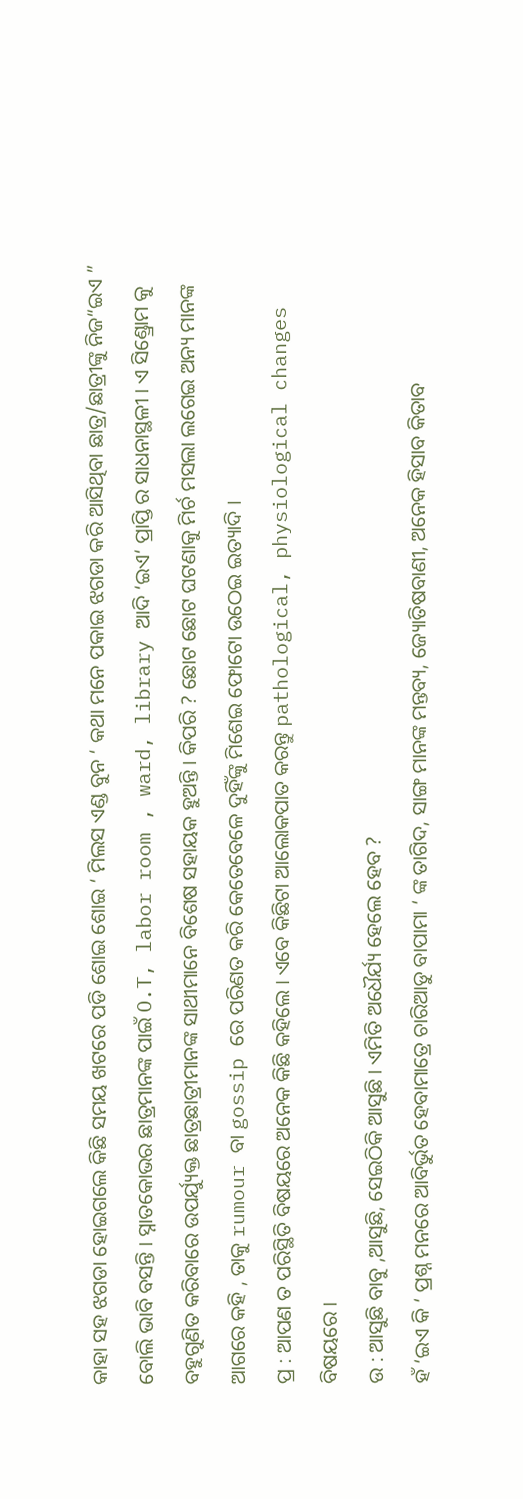କାହା ସହ ଝଗଡା ହୋଇଗଲେ କିଛି ସମୟ ଖଟରେ ପଡି ଶୋଇ ଶୋଇ ‘ ମିଲସ ଏଣ୍ଡ ବୁନ ‘ କଥା ମନେ ପକାଇ ଝଗଡା କରି ଆସିଥିବା ଛାତ୍ର/ଛାତ୍ରୀଙ୍କୁ ନିଜ“ଇଏ ” ବୋଲି ଭାବି ବସନ୍ତି । ସ୍ନାତକୋଭର ଛାତ୍ରମାନଙ୍କ ପାଇଁ O.T, labor room , ward, library ଆଦି ‘ଇଏ‘ ପ୍ରାପ୍ତି ର ସାଧନାସ୍ଥଳୀ । ଏ ସିଣ୍ଡ୍ରୋମ କୁ ବହୁଗୁଣିତ କରିବାରେ ଉପର୍ଯ୍ୟୁକ୍ତ ଛାତ୍ରଛାତ୍ରୀମାନଙ୍କ ସାଥୀମାନେ ବିଶେଷ ସହାୟକ ହୁଅନ୍ତି । କିପରି ? ଛୋଟ ଛୋଟ ଘଟଣାକୁ ମିର୍ଚ ମସଲା ଲଗେଇ ଅନ୍ୟ ମାନଙ୍କ ଆଗରେ କହି , ତାକୁ rumour ବା gossip ରେ ପରିଣତ କରି କେତେବେଳେ ଦୁହିଁଙ୍କୁ ମିଶେଇ ଫୋଟୋ ଉଠେଇ ଇତ୍ୟାଦି ।
ପ୍ର : ଆପଣ ତ ପରିସ୍ଥିତି ବିଷୟରେ ଅନେକ କିଛି କହିଲେ । ଏବେ କିଛିଟା ଆଲୋକପାତ କରନ୍ତୁ pathological, physiological changes ବିଷୟରେ ।
ଉ : ଆସୁଛି ବାବୁ ,ଆସୁଛି, ସେଇଠିକି ଆସୁଛି । ଏମିତି ଅଧୈର୍ଯ୍ୟ ହେଲେ ହେବ ?
ହଁ ‘ଇଏ କି ‘ ପ୍ରଶ୍ନ ମନରେ ଆବିର୍ଭୁତ ହେବାମାତ୍ରେ ଚାରିଆଡୁ ବାପାମା ‘ ଙ୍କ ତାଗିଦ, ସାଙ୍ଗ ମାନଙ୍କ ମନ୍ତବ୍ୟ, ଜ୍ୟୋତିଷବାଣୀ, ଅନେକ ହିସାବ କିତାବ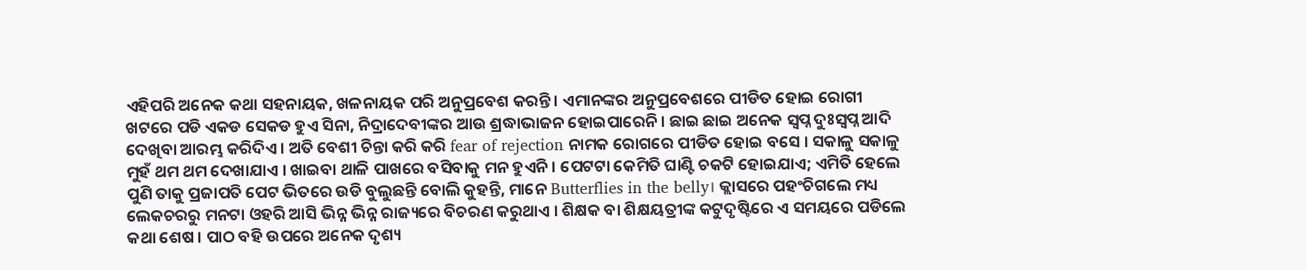ଏହିପରି ଅନେକ କଥା ସହନାୟକ, ଖଳନାୟକ ପରି ଅନୁପ୍ରବେଶ କରନ୍ତି । ଏମାନଙ୍କର ଅନୁପ୍ରବେଶରେ ପୀଡିତ ହୋଇ ରୋଗୀ ଖଟରେ ପଡି ଏକଡ ସେକଡ ହୁଏ ସିନା, ନିଦ୍ରାଦେବୀଙ୍କର ଆଉ ଶ୍ରଦ୍ଧାଭାଜନ ହୋଇପାରେନି । ଛାଇ ଛାଇ ଅନେକ ସ୍ୱପ୍ନ ଦୁଃସ୍ୱପ୍ନ ଆଦି ଦେଖିବା ଆରମ୍ଭ କରିଦିଏ । ଅତି ବେଶୀ ଚିନ୍ତା କରି କରି fear of rejection ନାମକ ରୋଗରେ ପୀଡିତ ହୋଇ ବସେ । ସକାଳୁ ସକାଳୁ ମୁହଁ ଥମ ଥମ ଦେଖାଯାଏ । ଖାଇବା ଥାଳି ପାଖରେ ବସିବାକୁ ମନ ହୁଏନି । ପେଟଟା କେମିତି ଘାଣ୍ଟି ଚକଟି ହୋଇଯାଏ; ଏମିତି ହେଲେ ପୁଣି ତାକୁ ପ୍ରଜାପତି ପେଟ ଭିତରେ ଉଡି ବୁଲୁଛନ୍ତି ବୋଲି କୁହନ୍ତି, ମାନେ Butterflies in the belly। କ୍ଲାସରେ ପହଂଚିଗଲେ ମଧ୍ୟ ଲେକଚରରୁ ମନଟା ଓହରି ଆସି ଭିନ୍ନ ଭିନ୍ନ ରାଜ୍ୟରେ ବିଚରଣ କରୁଥାଏ । ଶିକ୍ଷକ ବା ଶିକ୍ଷୟତ୍ରୀଙ୍କ କଟୁଦୃଷ୍ଟିରେ ଏ ସମୟରେ ପଡିଲେ କଥା ଶେଷ । ପାଠ ବହି ଉପରେ ଅନେକ ଦୃଶ୍ୟ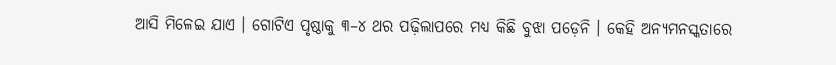ଆସି ମିଳେଇ ଯାଏ । ଗୋଟିଏ ପୃଷ୍ଠାକୁ ୩–୪ ଥର ପଢ଼ିଲାପରେ ମଧ୍ୟ କିଛି ବୁଝା ପଡ଼େନି । କେହି ଅନ୍ୟମନସ୍କତାରେ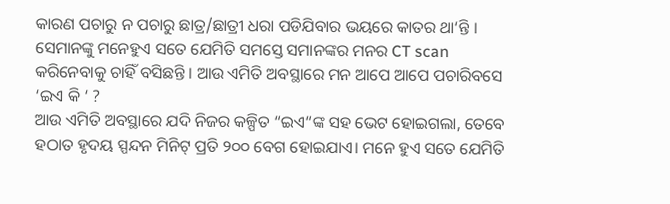କାରଣ ପଚାରୁ ନ ପଚାରୁ ଛାତ୍ର/ଛାତ୍ରୀ ଧରା ପଡିଯିବାର ଭୟରେ କାତର ଥା‘ନ୍ତି । ସେମାନଙ୍କୁ ମନେହୁଏ ସତେ ଯେମିତି ସମସ୍ତେ ସମାନଙ୍କର ମନର CT scan କରିନେବାକୁ ଚାହିଁ ବସିଛନ୍ତି । ଆଉ ଏମିତି ଅବସ୍ଥାରେ ମନ ଆପେ ଆପେ ପଚାରିବସେ ‘ଇଏ କି ‘ ?
ଆଉ ଏମିତି ଅବସ୍ଥାରେ ଯଦି ନିଜର କଳ୍ପିତ “ଇଏ“ଙ୍କ ସହ ଭେଟ ହୋଇଗଲା, ତେବେ ହଠାତ ହୃଦୟ ସ୍ପନ୍ଦନ ମିନିଟ୍ ପ୍ରତି ୨୦୦ ବେଗ ହୋଇଯାଏ। ମନେ ହୁଏ ସତେ ଯେମିତି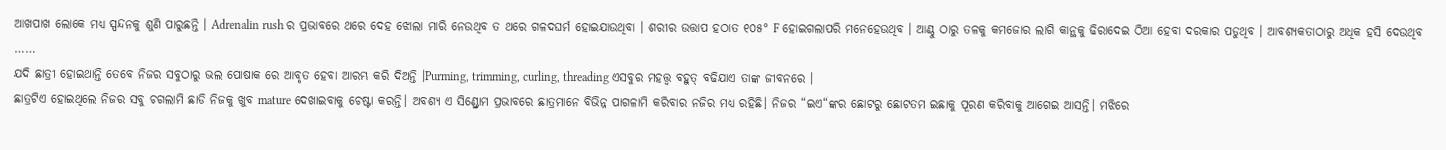ଆଖପାଖ ଲୋକେ ମଧ୍ୟ ସ୍ପନ୍ଦନକୁ ଶୁଣି ପାରୁଛନ୍ତି । Adrenalin rush ର ପ୍ରଭାବରେ ଥରେ ଦେହ ଝୋଲା ମାରି ନେଉଥିବ ତ ଥରେ ଗଳଦଘର୍ମ ହୋଇଯାଉଥିବା । ଶରୀର ଉତ୍ତାପ ହଠାତ ୧୦୫° F ହୋଇଗଲାପରି ମନେହେଉଥିବ । ଆଣ୍ଠୁ ଠାରୁ ତଳକୁ କମଜୋର ଲାଗି କାନ୍ଥକୁ ଢିରାଦେଇ ଠିଆ ହେବା ଦରକାର ପଡୁଥିବ । ଆବଶ୍ୟକତାଠାରୁ ଅଧିକ ହସି ଦେଉଥିବ ……
ଯଦି ଛାତ୍ରୀ ହୋଇଥାନ୍ତି ତେବେ ନିଜର ସବୁଠାରୁ ଭଲ ପୋଷାକ ରେ ଆବୃତ ହେବା ଆରମ୍ଭ କରି ଦିଅନ୍ତି ।Purming, trimming, curling, threading ଏସବୁର ମହତ୍ତ୍ଵ ବହୁତ୍ ବଢିଯାଏ ତାଙ୍କ ଜୀବନରେ ।
ଛାତ୍ରଟିଏ ହୋଇଥିଲେ ନିଜର ସବୁ ଚଗଲାମି ଛାଡି ନିଜକୁ ଖୁବ mature ଦେଖାଇବାକୁ ଚେଷ୍ଟା କରନ୍ତି। ଅବଶ୍ୟ ଏ ସିଣ୍ଡ୍ରୋମ ପ୍ରଭାବରେ ଛାତ୍ରମାନେ ବିଭିନ୍ନ ପାଗଳାମି କରିବାର ନଜିର ମଧ୍ୟ ରହିଛି। ନିଜର “ଇଏ“ଙ୍କର ଛୋଟରୁ ଛୋଟତମ ଇଛାକୁ ପୂରଣ କରିବାକୁ ଆଗେଇ ଆସନ୍ତି। ମଝିରେ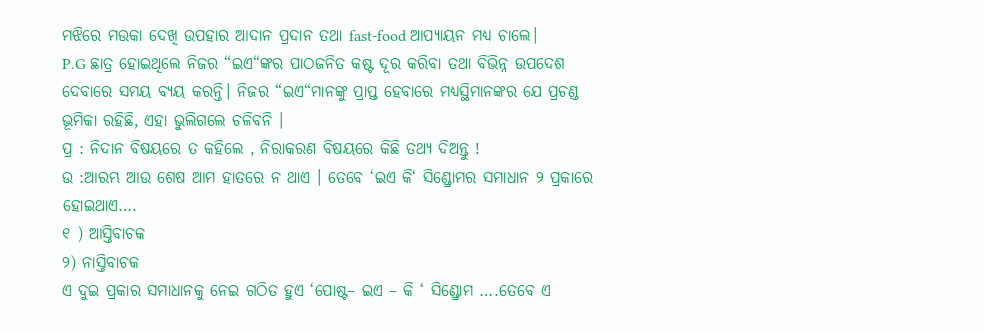ମଝିରେ ମଉକା ଦେଖି ଉପହାର ଆଦାନ ପ୍ରଦାନ ତଥା fast-food ଆପ୍ୟାୟନ ମଧ୍ୟ ଚାଲେ।
P.G ଛାତ୍ର ହୋଇଥିଲେ ନିଜର “ଇଏ“ଙ୍କର ପାଠଜନିତ କଷ୍ଟ ଦୂର କରିବା ତଥା ବିଭିନ୍ନ ଉପଦେଶ ଦେବାରେ ସମୟ ବ୍ୟୟ କରନ୍ତି। ନିଜର “ଇଏ“ମାନଙ୍କୁ ପ୍ରାପ୍ତ ହେବାରେ ମଧ୍ୟସ୍ଥିମାନଙ୍କର ଯେ ପ୍ରଚଣ୍ଡ ଭୂମିକା ରହିଛି, ଏହା ଭୁଲିଗଲେ ଚଳିବନି ।
ପ୍ର : ନିଦାନ ବିଷୟରେ ତ କହିଲେ , ନିରାକରଣ ବିଷୟରେ କିଛି ତଥ୍ୟ ଦିଅନ୍ତୁ !
ଉ :ଆରମ୍ଭ ଆଉ ଶେଷ ଆମ ହାତରେ ନ ଥାଏ । ତେବେ ‘ଇଏ କି‘ ସିଣ୍ଡ୍ରୋମର ସମାଧାନ ୨ ପ୍ରକାରେ ହୋଇଥାଏ….
୧ ) ଆସ୍ତିବାଚକ
୨) ନାସ୍ତିବାଚକ
ଏ ଦୁଇ ପ୍ରକାର ସମାଧାନକୁ ନେଇ ଗଠିତ ହୁଏ ‘ପୋଷ୍ଟ– ଇଏ – କି ‘ ସିଣ୍ଡ୍ରୋମ ….ତେବେ ଏ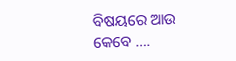ବିଷୟରେ ଆଉ କେବେ ….